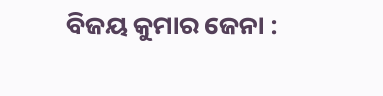ବିଜୟ କୁମାର ଜେନା :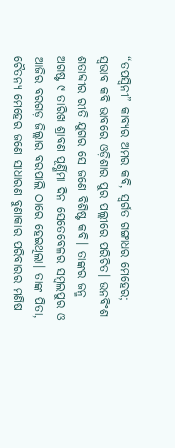“ତପସ୍ଵିନୀ” କାବ୍ୟର ଅମର କବି, ସ୍ବର୍ଗତ ଗଙ୍ଗାଧର ମେହେର; ସ୍ଵଭାବ କବି ଭାବରେ ଓଡ଼ିଶାର ପୁର ପଲ୍ଲୀରେ ପରିଚିତ। ଉନବିଂଶ ଶତାବ୍ଦୀର ରୀତି ଯୁଗର ସେ ଜଣେ ବିଶିଷ୍ଟ କବି। ତାଙ୍କର ଜନ୍ମ ଅଗଷ୍ଟ ୯ ତାରିଖ ଶ୍ରାବଣ ପୂର୍ଣ୍ଣିମା ଦିନ ସେତେବେଳର ସମ୍ବଲପୁର ଓ ଆଜିର ବରଗଡ଼ ଜିଲ୍ଲାର ବରପାଲି ଠାରେ ହେଇଥିଲା। ତାଙ୍କ ପିତା, ଚୈତନ୍ୟ ମେହେର ଜଣେ ସାଧାରଣ ବୁଣାକାର ପରିବାରର ମଣିଷ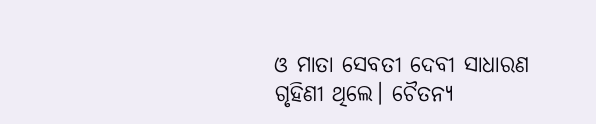ଓ ମାତା ସେବତୀ ଦେବୀ ସାଧାରଣ ଗୃହିଣୀ ଥିଲେ। ଚୈତନ୍ୟ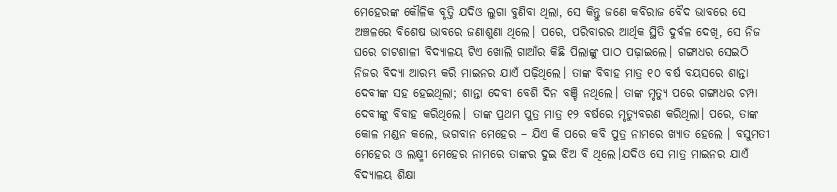ମେହେରଙ୍କ କୌଳିକ ବୃତ୍ତି ଯଦିଓ ଲୁଗା ବୁଣିବା ଥିଲା, ସେ କିନ୍ତୁ ଜଣେ କବିରାଜ ବୈଦ ଭାବରେ ସେ ଅଞ୍ଚଳରେ ବିଶେଷ ଭାବରେ ଜଣାଶୁଣା ଥିଲେ। ପରେ, ପରିବାରର ଆର୍ଥିକ ସ୍ଥିତି ଦୁର୍ବଳ ଦେଖି, ସେ ନିଜ ଘରେ ଚାଟଶାଳୀ ବିଦ୍ୟାଳୟ ଟିଏ ଖୋଲି ଗାଆଁର କିଛି ପିଲାଙ୍କୁ ପାଠ ପଢ଼ାଇଲେ। ଗଙ୍ଗାଧର ସେଇଠି ନିଜର ବିଦ୍ୟା ଆରମ୍ଭ କରି ମାଇନର ଯାଏଁ ପଢ଼ିଥିଲେ। ତାଙ୍କ ବିବାହ ମାତ୍ର ୧୦ ବର୍ଷ ବୟସରେ ଶାନ୍ତା ଦେବୀଙ୍କ ସହ ହେଇଥିଲା; ଶାନ୍ତା ଦେବୀ ବେଶି ଦିନ ବଞ୍ଚି ନଥିଲେ। ତାଙ୍କ ମୃତ୍ୟୁ ପରେ ଗଙ୍ଗାଧର ଚମ୍ପା ଦେବୀଙ୍କୁ ବିବାହ କରିଥିଲେ। ତାଙ୍କ ପ୍ରଥମ ପୁତ୍ର ମାତ୍ର ୧୨ ବର୍ଷରେ ମୃତ୍ୟୁବରଣ କରିଥିଲା। ପରେ, ତାଙ୍କ କୋଳ ମଣ୍ଡନ କଲେ, ଭଗବାନ ମେହେର – ଯିଏ କି ପରେ କବି ପୁତ୍ର ନାମରେ ଖ୍ୟାତ ହେଲେ । ବସୁମତୀ ମେହେର ଓ ଲକ୍ଷ୍ମୀ ମେହେର ନାମରେ ତାଙ୍କର ଦୁଇ ଝିଅ ବି ଥିଲେ।ଯଦିଓ ସେ ମାତ୍ର ମାଇନର ଯାଏଁ ବିଦ୍ୟାଳୟ ଶିକ୍ଷା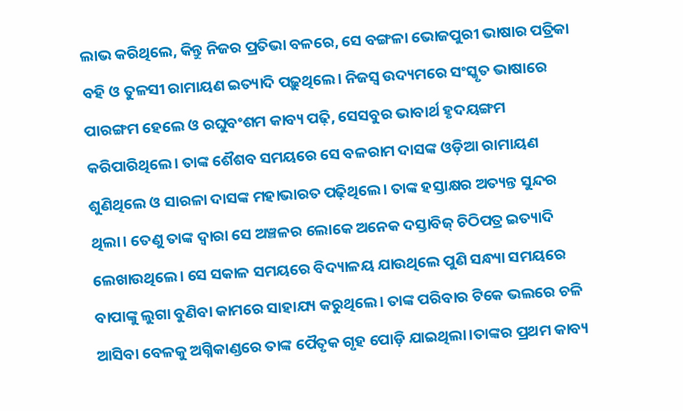ଲାଭ କରିଥିଲେ, କିନ୍ତୁ ନିଜର ପ୍ରତିଭା ବଳରେ, ସେ ବଙ୍ଗଳା ଭୋଜପୁରୀ ଭାଷାର ପତ୍ରିକା ବହି ଓ ତୁଳସୀ ରାମାୟଣ ଇତ୍ୟାଦି ପଢ଼ୁଥିଲେ। ନିଜସ୍ଵ ଉଦ୍ୟମରେ ସଂସ୍କୃତ ଭାଷାରେ ପାରଙ୍ଗମ ହେଲେ ଓ ରଘୁବଂଶମ କାବ୍ୟ ପଢ଼ି, ସେସବୁର ଭାବାର୍ଥ ହୃଦୟଙ୍ଗମ କରିପାରିଥିଲେ। ତାଙ୍କ ଶୈଶବ ସମୟରେ ସେ ବଳରାମ ଦାସଙ୍କ ଓଡ଼ିଆ ରାମାୟଣ ଶୁଣିଥିଲେ ଓ ସାରଳା ଦାସଙ୍କ ମହାଭାରତ ପଢ଼ିଥିଲେ। ତାଙ୍କ ହସ୍ତାକ୍ଷର ଅତ୍ୟନ୍ତ ସୁନ୍ଦର ଥିଲା। ତେଣୁ ତାଙ୍କ ଦ୍ଵାରା ସେ ଅଞ୍ଚଳର ଲୋକେ ଅନେକ ଦସ୍ତାବିଜ୍ ଚିଠିପତ୍ର ଇତ୍ୟାଦି ଲେଖାଉଥିଲେ। ସେ ସକାଳ ସମୟରେ ବିଦ୍ୟାଳୟ ଯାଉଥିଲେ ପୁଣି ସନ୍ଧ୍ୟା ସମୟରେ ବାପାଙ୍କୁ ଲୁଗା ବୁଣିବା କାମରେ ସାହାଯ୍ୟ କରୁଥିଲେ। ତାଙ୍କ ପରିବାର ଟିକେ ଭଲରେ ଚଳି ଆସିବା ବେଳକୁ ଅଗ୍ନିକାଣ୍ଡରେ ତାଙ୍କ ପୈତୃକ ଗୃହ ପୋଡ଼ି ଯାଇଥିଲା।ତାଙ୍କର ପ୍ରଥମ କାବ୍ୟ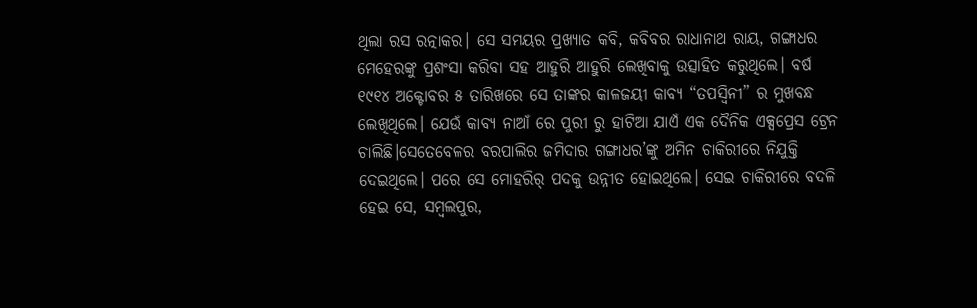ଥିଲା ରସ ରତ୍ନାକର। ସେ ସମୟର ପ୍ରଖ୍ୟାତ କବି, କବିବର ରାଧାନାଥ ରାୟ, ଗଙ୍ଗାଧର ମେହେରଙ୍କୁ ପ୍ରଶଂସା କରିବା ସହ ଆହୁରି ଆହୁରି ଲେଖିବାକୁ ଉତ୍ସାହିତ କରୁଥିଲେ। ବର୍ଷ ୧୯୧୪ ଅକ୍ଟୋବର ୫ ତାରିଖରେ ସେ ତାଙ୍କର କାଳଜୟୀ କାବ୍ୟ “ତପସ୍ଵିନୀ” ର ମୁଖବନ୍ଧ ଲେଖିଥିଲେ। ଯେଉଁ କାବ୍ୟ ନାଆଁ ରେ ପୁରୀ ରୁ ହାଟିଆ ଯାଏଁ ଏକ ଦୈନିକ ଏକ୍ସପ୍ରେସ ଟ୍ରେନ ଚାଲିଛି।ସେତେବେଳର ବରପାଲିର ଜମିଦାର ଗଙ୍ଗାଧର’ଙ୍କୁ ଅମିନ ଚାକିରୀରେ ନିଯୁକ୍ତି ଦେଇଥିଲେ। ପରେ ସେ ମୋହରିର୍ ପଦକୁ ଉନ୍ନୀତ ହୋଇଥିଲେ। ସେଇ ଚାକିରୀରେ ବଦଳି ହେଇ ସେ, ସମ୍ବଲପୁର,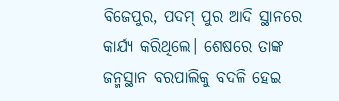ବିଜେପୁର, ପଦମ୍ ପୁର ଆଦି ସ୍ଥାନରେ କାର୍ଯ୍ୟ କରିଥିଲେ। ଶେଷରେ ତାଙ୍କ ଜନ୍ମସ୍ଥାନ ବରପାଲିକୁ ବଦଳି ହେଇ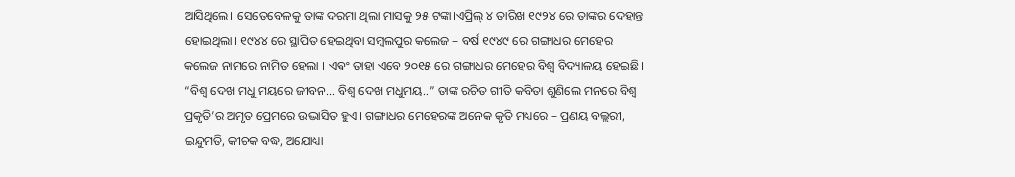ଆସିଥିଲେ। ସେତେବେଳକୁ ତାଙ୍କ ଦରମା ଥିଲା ମାସକୁ ୨୫ ଟଙ୍କା।ଏପ୍ରିଲ୍ ୪ ତାରିଖ ୧୯୨୪ ରେ ତାଙ୍କର ଦେହାନ୍ତ ହୋଇଥିଲା। ୧୯୪୪ ରେ ସ୍ଥାପିତ ହେଇଥିବା ସମ୍ବଲପୁର କଲେଜ – ବର୍ଷ ୧୯୪୯ ରେ ଗଙ୍ଗାଧର ମେହେର କଲେଜ ନାମରେ ନାମିତ ହେଲା । ଏଵଂ ତାହା ଏବେ ୨୦୧୫ ରେ ଗଙ୍ଗାଧର ମେହେର ବିଶ୍ୱ ବିଦ୍ୟାଳୟ ହେଇଛି।
“ବିଶ୍ଵ ଦେଖ ମଧୁ ମୟରେ ଜୀବନ… ବିଶ୍ଵ ଦେଖ ମଧୁମୟ..” ତାଙ୍କ ରଚିତ ଗୀତି କବିତା ଶୁଣିଲେ ମନରେ ବିଶ୍ଵ ପ୍ରକୃତି’ର ଅମୃତ ପ୍ରେମରେ ଉଦ୍ଭାସିତ ହୁଏ। ଗଙ୍ଗାଧର ମେହେରଙ୍କ ଅନେକ କୃତି ମଧ୍ୟରେ – ପ୍ରଣୟ ବଲ୍ଲରୀ, ଇନ୍ଦୁମତି, କୀଚକ ବଦ୍ଧ, ଅଯୋଧ୍ୟା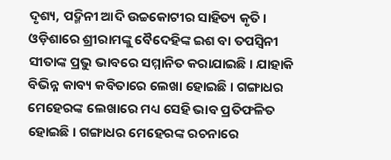ଦୃଶ୍ୟ, ପଦ୍ମିନୀ ଆଦି ଉଚ୍ଚକୋଟୀର ସାହିତ୍ୟ କୃତି। ଓଡ଼ିଶାରେ ଶ୍ରୀରାମଙ୍କୁ ବୈଦେହିଙ୍କ ଇଶ ବା ତପସ୍ଵିନୀ ସୀତାଙ୍କ ପ୍ରଭୁ ଭାବରେ ସମ୍ମାନିତ କରାଯାଇଛି। ଯାହାକି ବିଭିନ୍ନ କାବ୍ୟ କବିତାରେ ଲେଖା ହୋଇଛି। ଗଙ୍ଗାଧର ମେହେରଙ୍କ ଲେଖାରେ ମଧ୍ୟ ସେହି ଭାବ ପ୍ରତିଫଳିତ ହୋଇଛି। ଗଙ୍ଗାଧର ମେହେରଙ୍କ ରଚନାରେ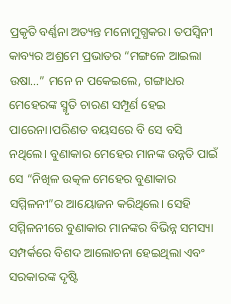ପ୍ରକୃତି ବର୍ଣ୍ଣନା ଅତ୍ୟନ୍ତ ମନୋମୁଗ୍ଧକର। ତପସ୍ଵିନୀ କାବ୍ୟର ଅଶ୍ରମେ ପ୍ରଭାତର “ମଙ୍ଗଳେ ଆଇଲା ଉଷା…” ମନେ ନ ପକେଇଲେ, ଗଙ୍ଗାଧର ମେହେରଙ୍କ ସ୍ମୃତି ଚାରଣ ସମ୍ପୂର୍ଣ ହେଇ ପାରେନା।ପରିଣତ ବୟସରେ ବି ସେ ବସି ନଥିଲେ। ବୁଣାକାର ମେହେର ମାନଙ୍କ ଉନ୍ନତି ପାଇଁ ସେ “ନିଖିଳ ଉତ୍କଳ ମେହେର ବୁଣାକାର ସମ୍ମିଳନୀ”ର ଆୟୋଜନ କରିଥିଲେ। ସେହି ସମ୍ମିଳନୀରେ ବୁଣାକାର ମାନଙ୍କର ବିଭିନ୍ନ ସମସ୍ୟା ସମ୍ପର୍କରେ ବିଶଦ ଆଲୋଚନା ହେଇଥିଲା ଏବଂ ସରକାରଙ୍କ ଦୃଷ୍ଟି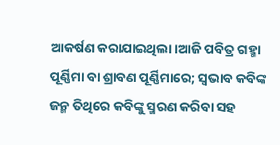ଆକର୍ଷଣ କରାଯାଇଥିଲା।ଆଜି ପବିତ୍ର ଗହ୍ମା ପୂର୍ଣ୍ଣିମା ବା ଶ୍ରାବଣ ପୂର୍ଣ୍ଣିମାରେ; ସ୍ଵଭାବ କବିଙ୍କ ଜନ୍ମ ତିଥିରେ କବିଙ୍କୁ ସ୍ମରଣ କରିବା ସହ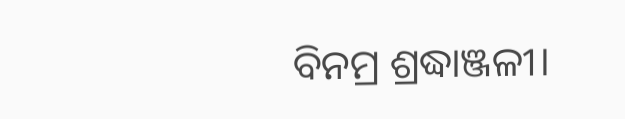ବିନମ୍ର ଶ୍ରଦ୍ଧାଞ୍ଜଳୀ।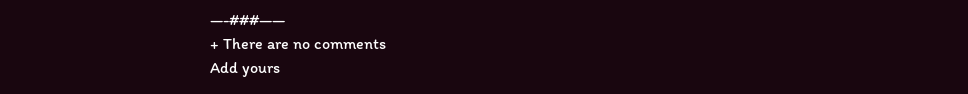—-###——
+ There are no comments
Add yours